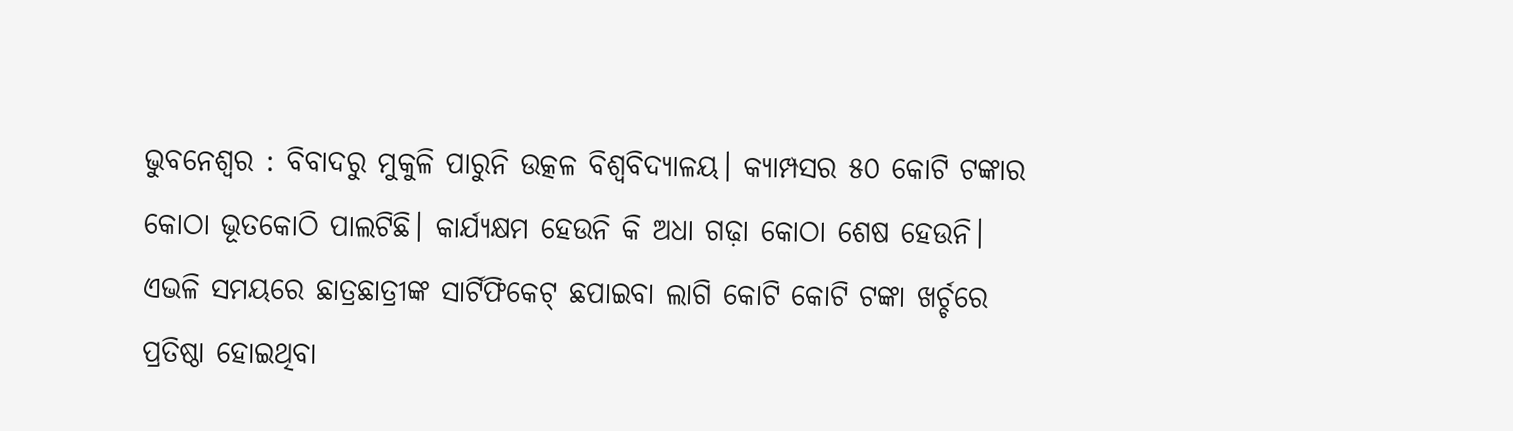ଭୁବନେଶ୍ୱର : ବିବାଦରୁ ମୁକୁଳି ପାରୁନି ଉତ୍କଳ ବିଶ୍ବବିଦ୍ୟାଳୟ। କ୍ୟାମ୍ପସର ୫୦ କୋଟି ଟଙ୍କାର କୋଠା ଭୂତକୋଠି ପାଲଟିଛି। କାର୍ଯ୍ୟକ୍ଷମ ହେଉନି କି ଅଧା ଗଢ଼ା କୋଠା ଶେଷ ହେଉନି। ଏଭଳି ସମୟରେ ଛାତ୍ରଛାତ୍ରୀଙ୍କ ସାର୍ଟିଫିକେଟ୍ ଛପାଇବା ଲାଗି କୋଟି କୋଟି ଟଙ୍କା ଖର୍ଚ୍ଚରେ ପ୍ରତିଷ୍ଠା ହୋଇଥିବା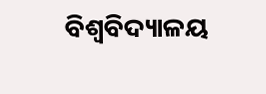ବିଶ୍ବବିଦ୍ୟାଳୟ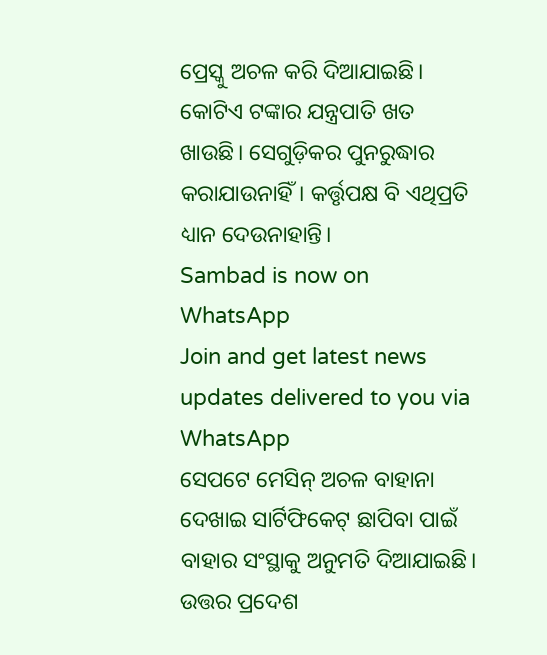ପ୍ରେସ୍କୁ ଅଚଳ କରି ଦିଆଯାଇଛି। କୋଟିଏ ଟଙ୍କାର ଯନ୍ତ୍ରପାତି ଖତ ଖାଉଛି। ସେଗୁଡ଼ିକର ପୁନରୁଦ୍ଧାର କରାଯାଉନାହିଁ। କର୍ତ୍ତୃପକ୍ଷ ବି ଏଥିପ୍ରତି ଧ୍ୟାନ ଦେଉନାହାନ୍ତି।
Sambad is now on WhatsApp
Join and get latest news updates delivered to you via WhatsApp
ସେପଟେ ମେସିନ୍ ଅଚଳ ବାହାନା ଦେଖାଇ ସାର୍ଟିଫିକେଟ୍ ଛାପିବା ପାଇଁ ବାହାର ସଂସ୍ଥାକୁ ଅନୁମତି ଦିଆଯାଇଛି। ଉତ୍ତର ପ୍ରଦେଶ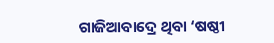ଗାଜିଆବାଦ୍ରେ ଥିବା ‘ଷଷ୍ଠୀ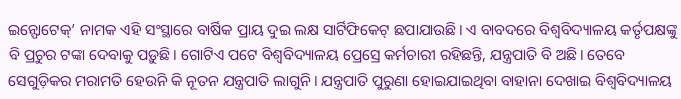ଇନ୍ଫୋଟେକ୍’ ନାମକ ଏହି ସଂସ୍ଥାରେ ବାର୍ଷିକ ପ୍ରାୟ ଦୁଇ ଲକ୍ଷ ସାର୍ଟିଫିକେଟ୍ ଛପାଯାଉଛି। ଏ ବାବଦରେ ବିଶ୍ବବିଦ୍ୟାଳୟ କର୍ତୃପକ୍ଷଙ୍କୁ ବି ପ୍ରଚୁର ଟଙ୍କା ଦେବାକୁ ପଡ଼ୁଛି। ଗୋଟିଏ ପଟେ ବିଶ୍ବବିଦ୍ୟାଳୟ ପ୍ରେସ୍ରେ କର୍ମଚାରୀ ରହିଛନ୍ତି, ଯନ୍ତ୍ରପାତି ବି ଅଛି। ତେବେ ସେଗୁଡ଼ିକର ମରାମତି ହେଉନି କି ନୂତନ ଯନ୍ତ୍ରପାତି ଲାଗୁନି। ଯନ୍ତ୍ରପାତି ପୁରୁଣା ହୋଇଯାଇଥିବା ବାହାନା ଦେଖାଇ ବିଶ୍ବବିଦ୍ୟାଳୟ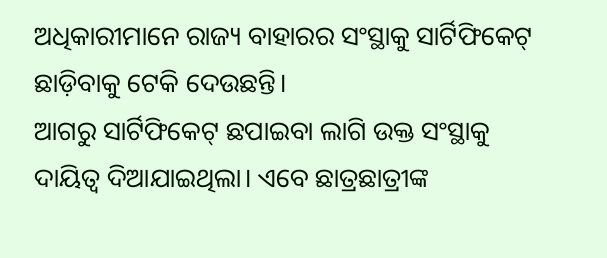ଅଧିକାରୀମାନେ ରାଜ୍ୟ ବାହାରର ସଂସ୍ଥାକୁ ସାର୍ଟିଫିକେଟ୍ ଛାଡ଼ିବାକୁ ଟେକି ଦେଉଛନ୍ତି।
ଆଗରୁ ସାର୍ଟିଫିକେଟ୍ ଛପାଇବା ଲାଗି ଉକ୍ତ ସଂସ୍ଥାକୁ ଦାୟିତ୍ବ ଦିଆଯାଇଥିଲା। ଏବେ ଛାତ୍ରଛାତ୍ରୀଙ୍କ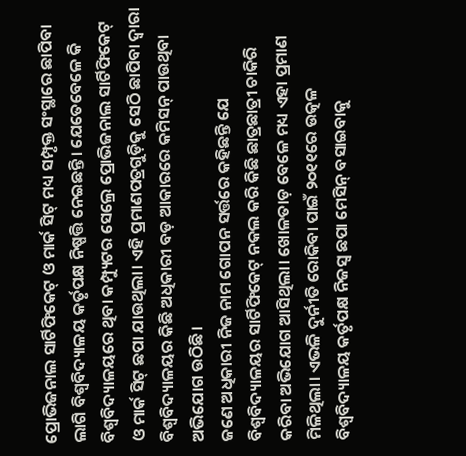ପ୍ରୋଭିଜନାଲ ସାର୍ଟିଫିକେଟ୍ ଓ ମାର୍କ ସିଟ୍ ମଧ୍ୟ ସମ୍ପୃକ୍ତ ସଂସ୍ଥାରେ ଛାପିବା ଲାଗି ବିଶ୍ବବିଦ୍ୟାଳୟ କର୍ତୃପକ୍ଷ ନିଷ୍ପତ୍ତି ନେଇଛନ୍ତି। ଯେତେବେଳେ କି ବିଶ୍ବବିଦ୍ୟାଳୟରେ ଥିବା କମ୍ପ୍ୟୁଟର ସେଲ୍ରେ ପ୍ରୋଭିଜନାଲ ସାର୍ଟିଫିକେଟ୍ ଓ ମାର୍କ ସିଟ୍ ଛପା ଯାଉଥିଲା। ଏହି ପ୍ରମାଣପତ୍ରଗୁଡ଼ିକୁ ସେଠି ଛାପିବା ଦ୍ବାରା ବିଶ୍ବବିଦ୍ୟାଳୟର କିଛି ଅଧିକାରୀ ବଡ଼ ଆକାରରେ କମିସନ୍ ପାଉଥିବା ଅଭିଯୋଗ ଉଠିଛି।
ଜଣେ ଅଧିକାରୀ ନିଜ ନାମ ଗୋପନ ସର୍ତ୍ତରେ କହିଛନ୍ତି ଯେ ବିଶ୍ବବିଦ୍ୟାଳୟର ସାର୍ଟିଫିକେଟ୍ ନକଲ କରି କିଛି ଛାତ୍ରଛାତ୍ରୀ ଚାକିରି କରିବା ଅଭିଯୋଗ ଆସିଥିଲା। ଖୋଳତାଡ଼ ବେଳେ ମଧ୍ୟ ଏହା ପ୍ରମାଣ ମିଳିଥିଲା। ଏଭଳି ଦୁର୍ନୀତି ରୋକିବା ପାଇଁ ୨୦୧୧ରେ ଉତ୍କଳ ବିଶ୍ବବିଦ୍ୟାଳୟ କର୍ତୃପକ୍ଷ ନିଜସ୍ବ ଛପା ମେସିନ୍ ବସାଇବାକୁ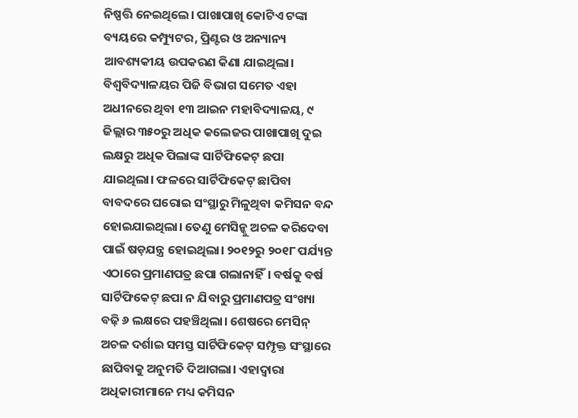ନିଷ୍ପତ୍ତି ନେଇଥିଲେ। ପାଖାପାଖି କୋଟିଏ ଟଙ୍କା ବ୍ୟୟରେ କମ୍ପ୍ୟୁଟର, ପ୍ରିଣ୍ଟର ଓ ଅନ୍ୟାନ୍ୟ ଆବଶ୍ୟକୀୟ ଉପକରଣ କିଣା ଯାଇଥିଲା। ବିଶ୍ବବିଦ୍ୟାଳୟର ପିଜି ବିଭାଗ ସମେତ ଏହା ଅଧୀନରେ ଥିବା ୧୩ ଆଇନ ମହାବିଦ୍ୟାଳୟ, ୯ ଜିଲ୍ଲାର ୩୫୦ରୁ ଅଧିକ କଲେଜର ପାଖାପାଖି ଦୁଇ ଲକ୍ଷରୁ ଅଧିକ ପିଲାଙ୍କ ସାର୍ଟିଫିକେଟ୍ ଛପା ଯାଇଥିଲା। ଫଳରେ ସାର୍ଟିଫିକେଟ୍ ଛାପିବା ବାବଦରେ ଘରୋଇ ସଂସ୍ଥାରୁ ମିଳୁଥିବା କମିସନ ବନ୍ଦ ହୋଇଯାଇଥିଲା। ତେଣୁ ମେସିନ୍କୁ ଅଚଳ କରିଦେବା ପାଇଁ ଷଡ଼ଯନ୍ତ୍ର ହୋଇଥିଲା। ୨୦୧୨ରୁ ୨୦୧୮ ପର୍ଯ୍ୟନ୍ତ ଏଠାରେ ପ୍ରମାଣପତ୍ର ଛପା ଗଲାନାହିଁ। ବର୍ଷକୁ ବର୍ଷ ସାର୍ଟିଫିକେଟ୍ ଛପା ନ ଯିବାରୁ ପ୍ରମାଣପତ୍ର ସଂଖ୍ୟା ବଢ଼ି ୬ ଲକ୍ଷରେ ପହଞ୍ଚିଥିଲା। ଶେଷରେ ମେସିନ୍ ଅଚଳ ଦର୍ଶାଇ ସମସ୍ତ ସାର୍ଟିଫିକେଟ୍ ସମ୍ପୃକ୍ତ ସଂସ୍ଥାରେ ଛାପିବାକୁ ଅନୁମତି ଦିଆଗଲା। ଏହାଦ୍ବାରା ଅଧିକାରୀମାନେ ମଧ୍ୟ କମିସନ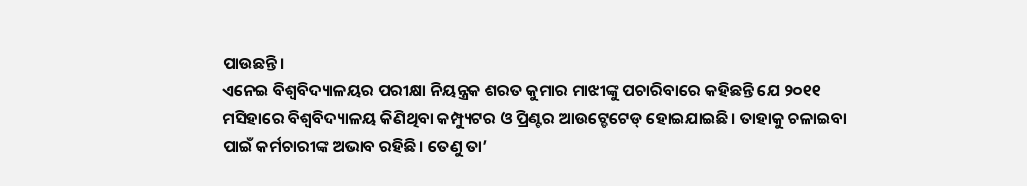ପାଉଛନ୍ତି।
ଏନେଇ ବିଶ୍ବବିଦ୍ୟାଳୟର ପରୀକ୍ଷା ନିୟନ୍ତ୍ରକ ଶରତ କୁମାର ମାଝୀଙ୍କୁ ପଚାରିବାରେ କହିଛନ୍ତି ଯେ ୨୦୧୧ ମସିହାରେ ବିଶ୍ବବିଦ୍ୟାଳୟ କିଣିଥିବା କମ୍ପ୍ୟୁଟର ଓ ପ୍ରିଣ୍ଟର ଆଉଟ୍ଡେଟେଡ୍ ହୋଇଯାଇଛି। ତାହାକୁ ଚଳାଇବା ପାଇଁ କର୍ମଚାରୀଙ୍କ ଅଭାବ ରହିଛି। ତେଣୁ ତା’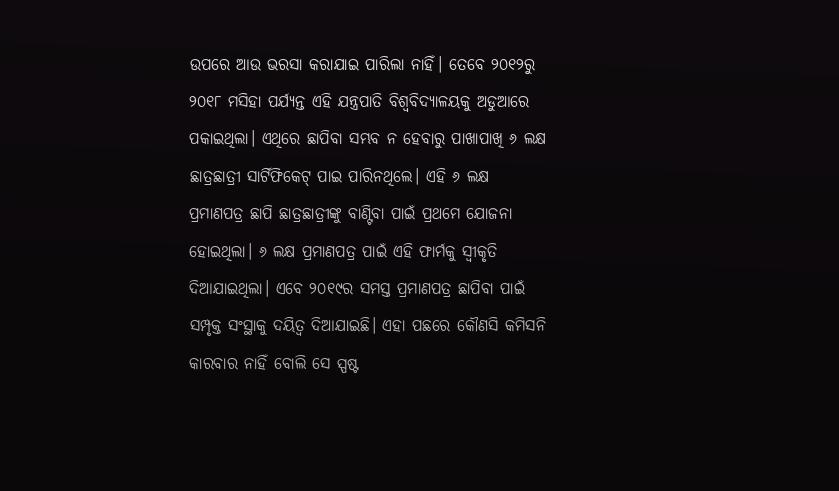ଉପରେ ଆଉ ଭରସା କରାଯାଇ ପାରିଲା ନାହିଁ। ତେବେ ୨୦୧୨ରୁ ୨୦୧୮ ମସିହା ପର୍ଯ୍ୟନ୍ତ ଏହି ଯନ୍ତ୍ରପାତି ବିଶ୍ବବିଦ୍ୟାଳୟକୁ ଅଡୁଆରେ ପକାଇଥିଲା। ଏଥିରେ ଛାପିବା ସମ୍ଭବ ନ ହେବାରୁ ପାଖାପାଖି ୬ ଲକ୍ଷ ଛାତ୍ରଛାତ୍ରୀ ସାର୍ଟିଫିକେଟ୍ ପାଇ ପାରିନଥିଲେ। ଏହି ୬ ଲକ୍ଷ ପ୍ରମାଣପତ୍ର ଛାପି ଛାତ୍ରଛାତ୍ରୀଙ୍କୁ ବାଣ୍ଟିବା ପାଇଁ ପ୍ରଥମେ ଯୋଜନା ହୋଇଥିଲା। ୬ ଲକ୍ଷ ପ୍ରମାଣପତ୍ର ପାଇଁ ଏହି ଫାର୍ମକୁ ସ୍ବୀକୃତି ଦିଆଯାଇଥିଲା। ଏବେ ୨୦୧୯ର ସମସ୍ତ ପ୍ରମାଣପତ୍ର ଛାପିବା ପାଇଁ ସମ୍ପୃକ୍ତ ସଂସ୍ଥାକୁ ଦୟିତ୍ବ ଦିଆଯାଇଛି। ଏହା ପଛରେ କୌଣସି କମିସନି କାରବାର ନାହିଁ ବୋଲି ସେ ସ୍ପଷ୍ଟ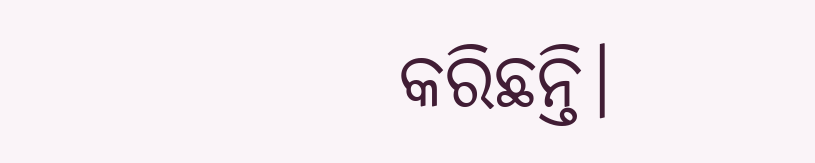କରିଛନ୍ତି।